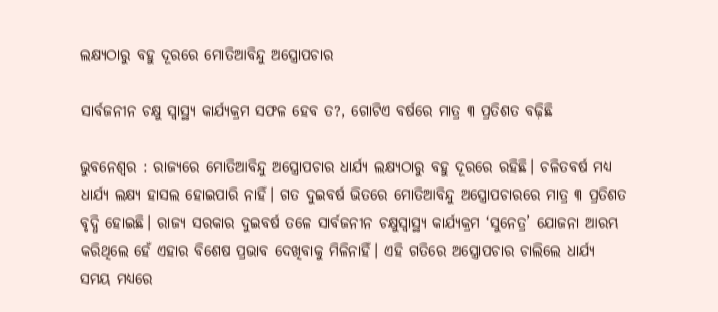ଲକ୍ଷ୍ୟଠାରୁ ବହୁ ଦୂରରେ ମୋତିଆବିନ୍ଦୁ ଅସ୍ତ୍ରୋପଚାର

ସାର୍ବଜନୀନ ଚକ୍ଷୁ ସ୍ବାସ୍ଥ୍ୟ କାର୍ଯ୍ୟକ୍ରମ ସଫଳ ହେବ ତ?, ଗୋଟିଏ ବର୍ଷରେ ମାତ୍ର ୩ ପ୍ରତିଶତ ବଢ଼ିଛି

ଭୁବନେଶ୍ବର : ରାଜ୍ୟରେ ମୋତିଆବିନ୍ଦୁ ଅସ୍ତ୍ରୋପଚାର ଧାର୍ଯ୍ୟ ଲକ୍ଷ୍ୟଠାରୁ ବହୁ ଦୂରରେ ରହିଛି। ଚଳିତବର୍ଷ ମଧ୍ୟ ଧାର୍ଯ୍ୟ ଲକ୍ଷ୍ୟ ହାସଲ ହୋଇପାରି ନାହିଁ। ଗତ ଦୁଇବର୍ଷ ଭିତରେ ମୋତିଆବିନ୍ଦୁ ଅସ୍ତ୍ରୋପଚାରରେ ମାତ୍ର ୩ ପ୍ରତିଶତ ବୃଦ୍ଧି ହୋଇଛି। ରାଜ୍ୟ ସରକାର ଦୁଇବର୍ଷ ତଳେ ସାର୍ବଜନୀନ ଚକ୍ଷୁସ୍ବାସ୍ଥ୍ୟ କାର୍ଯ୍ୟକ୍ରମ ‘ସ‌ୁନେତ୍ର’ ଯୋଜନା ଆରମ୍ଭ କରିଥିଲେ ହେଁ ଏହାର ବିଶେଷ ପ୍ରଭାବ ଦେଖିବାକୁ ମିଳିନାହିଁ। ଏହି ଗତିରେ ଅସ୍ତ୍ରୋପଚାର ଚାଲିଲେ ଧାର୍ଯ୍ୟ ସମୟ ମଧ୍ୟରେ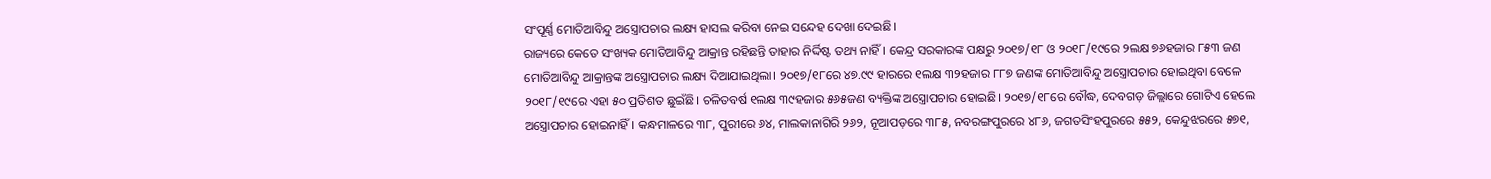ସଂପୂର୍ଣ୍ଣ ମୋତିଆବିନ୍ଦୁ ଅସ୍ତ୍ରୋପଚାର ଲକ୍ଷ୍ୟ ହାସଲ କରିବା ନେଇ ସନ୍ଦେହ ଦେଖା ଦେଇଛି।
ରାଜ୍ୟରେ କେତେ ସଂଖ୍ୟକ ମୋତିଆବିନ୍ଦୁ ଆକ୍ରାନ୍ତ ରହିଛନ୍ତି ତାହାର ନିର୍ଦ୍ଦିଷ୍ଟ ତଥ୍ୟ ନାହିଁ। କେନ୍ଦ୍ର ସରକାରଙ୍କ ପକ୍ଷରୁ ୨୦୧୭/୧୮ ଓ ୨୦୧୮/୧୯ରେ ୨ଲକ୍ଷ ୭୬ହଜାର ୮୫୩ ଜଣ ମୋତିଆବିନ୍ଦୁ ଆକ୍ରାନ୍ତଙ୍କ ଅସ୍ତ୍ରୋପଚାର ଲକ୍ଷ୍ୟ ଦିଆଯାଇଥିଲା। ୨୦୧୭/୧୮ରେ ୪୭.୯୯ ହାରରେ ୧ଲକ୍ଷ ୩୨ହଜାର ୮୮୭ ଜଣଙ୍କ ମୋତିଆବିନ୍ଦୁ ଅସ୍ତ୍ରୋପଚାର ହୋଇଥିବା ବେଳେ ୨୦୧୮/୧୯ରେ ଏହା ୫୦ ପ୍ରତିଶତ ଛୁଇଁଛି। ଚଳିତବର୍ଷ ୧ଲକ୍ଷ ୩୯ହଜାର ୫୬୫ଜଣ ବ୍ୟକ୍ତିଙ୍କ ଅସ୍ତ୍ରୋପଚାର ହୋଇଛି। ୨୦୧୭/୧୮ରେ ବୌଦ୍ଧ, ଦେବଗଡ଼ ଜିଲ୍ଲାରେ ଗୋଟିଏ ହେଲେ ଅସ୍ତ୍ରୋପଚାର ହୋଇନାହିଁ। କନ୍ଧମାଳରେ ୩୮, ପୁରୀରେ ୬୪, ମ‌ାଲକାନାଗିରି ୨୬୨, ନୂଆପଡ଼ରେ ୩୮୫, ନବରଙ୍ଗପୁରରେ ୪୮୬, ଜଗତସିଂହପୁରରେ ୫୫୨, କେନ୍ଦୁଝରରେ ୫୭୧,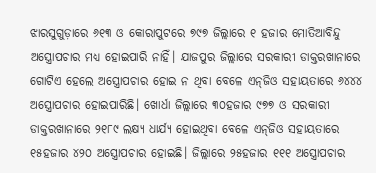ଝାରସୁଗୁଡ଼ାରେ ୬୧୩ ଓ କୋରାପୁଟରେ ୭୯୭ ଜିଲ୍ଲାରେ ୧ ହଜାର ମୋତିଆବିନ୍ଦୁ ଅସ୍ତ୍ରୋପଚାର ମଧ୍ୟ ହୋଇପାରି ନାହିଁ। ଯାଜପୁର ଜିଲ୍ଲାରେ ସରକାରୀ ଡାକ୍ତରଖାନାରେ ଗୋଟିଏ ହେଲେ ଅସ୍ତ୍ରୋପଚାର ହୋଇ ନ ଥିବା ବେଳେ ଏନ୍‌ଜିଓ ସହାୟତାରେ ୬୪୪୪ ଅସ୍ତ୍ରୋପଚାର ହୋଇପାରିଛି। ଖୋର୍ଧା ଜିଲ୍ଲାରେ ୩୦ହଜାର ୯୭୭ ଓ ସରକାରୀ ଡାକ୍ତରଖାନାରେ ୨୧୮୯ ଲକ୍ଷ୍ୟ ଧାର୍ଯ୍ୟ ହୋଇଥିବା ବେଳେ ଏନ୍‌ଜିଓ ସହାୟତାରେ ୧୫ହଜାର ୪୨୦ ଅସ୍ତ୍ରୋପଚାର ହୋଇଛି। ଜିଲ୍ଲାରେ ୨୫ହଜାର ୧୧୧ ଅସ୍ତ୍ରୋପଚାର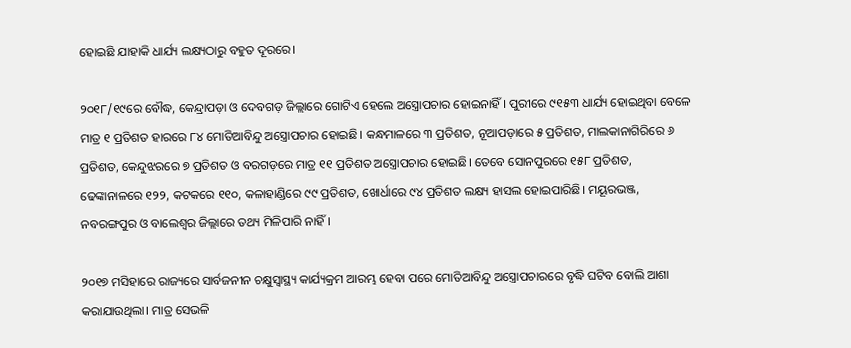ହୋଇଛି ଯାହାକି ଧାର୍ଯ୍ୟ ଲକ୍ଷ୍ୟଠାରୁ ବହୁତ ଦୂରରେ।

୨୦୧୮/୧୯ରେ ବୌଦ୍ଧ, କେନ୍ଦ୍ରାପଡ଼ା ଓ ଦେବଗଡ଼ ଜିଲ୍ଲାରେ ଗୋଟିଏ ହେଲେ ଅସ୍ତ୍ରୋପଚାର ହୋଇନାହିଁ। ପୁରୀରେ ୯୧୫୩ ଧାର୍ଯ୍ୟ ହୋଇଥିବା ବେଳେ ମାତ୍ର ୧ ପ୍ରତିଶତ ହାରରେ ୮୪ ମୋତିଆବିନ୍ଦୁ ଅସ୍ତ୍ରୋପଚାର ହୋଇଛି। କନ୍ଧମାଳରେ ୩ ପ୍ରତିଶତ, ନୂଆପଡ଼ାରେ ୫ ପ୍ରତିଶତ, ମାଲକାନାଗିରିରେ ୬ ପ୍ରତିଶତ, କେନ୍ଦୁଝରରେ ୭ ପ୍ରତିଶତ ଓ ବରଗଡ଼ରେ ମାତ୍ର ୧୧ ପ୍ରତିଶତ ଅସ୍ତ୍ରୋପଚାର ହୋଇଛି। ତେବେ ସୋନପୁରରେ ୧୫୮ ପ୍ରତିଶତ, ଢେଙ୍କାନାଳରେ ୧୨୨, କଟକରେ ୧୧୦, କଳାହାଣ୍ଡିରେ ୯୯ ପ୍ରତିଶତ, ଖୋର୍ଧାରେ ୯୪ ପ୍ରତିଶତ ଲକ୍ଷ୍ୟ ହାସଲ ହୋଇପାରିଛି। ମୟୂରଭଞ୍ଜ, ନବରଙ୍ଗପୁର ଓ ବାଲେଶ୍ବର ଜିଲ୍ଲାରେ ତଥ୍ୟ ମିଳିପାରି ନାହିଁ।

୨୦୧୭ ମସିହାରେ ରାଜ୍ୟରେ ସାର୍ବଜନୀନ ଚକ୍ଷୁସ୍ବାସ୍ଥ୍ୟ କାର୍ଯ୍ୟକ୍ରମ ଆରମ୍ଭ ହେବା ପରେ ମୋତିଆବିନ୍ଦୁ ଅସ୍ତ୍ରୋପଚାରରେ ବୃଦ୍ଧି ଘଟିବ ବୋଲି ଆଶା କରାଯାଉଥିଲା। ମାତ୍ର ସେଭଳି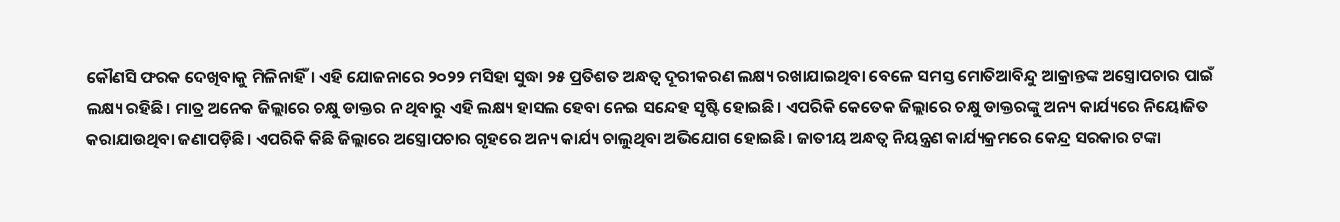କୌଣସି ଫରକ ଦେଖିବାକୁ ମିଳିନାହିଁ। ଏହି ଯୋଜନାରେ ୨୦୨୨ ମସିହା ସୁଦ୍ଧା ୨୫ ପ୍ରତିଶତ ଅନ୍ଧତ୍ବ ଦୂରୀକରଣ ଲକ୍ଷ୍ୟ ରଖାଯାଇଥିବା ବେଳେ ସମସ୍ତ ମୋତିଆବିନ୍ଦୁ ଆକ୍ରାନ୍ତଙ୍କ ଅସ୍ତ୍ରୋପଚାର ପାଇଁ ଲକ୍ଷ୍ୟ ରହିଛି। ମାତ୍ର ଅନେକ ଜିଲ୍ଲାରେ ଚକ୍ଷୁ ଡାକ୍ତର ନ ଥିବାରୁ ଏହି ଲକ୍ଷ୍ୟ ହାସଲ ହେବା ନେଇ ସନ୍ଦେହ ସୃଷ୍ଟି ହୋଇଛି। ଏପରିକି କେତେକ ଜିଲ୍ଲାରେ ଚକ୍ଷୁ ଡାକ୍ତରଙ୍କୁ ଅନ୍ୟ କାର୍ଯ୍ୟରେ ନିୟୋଜିତ କରାଯାଉଥିବା ଜଣାପଡ଼ିଛି। ଏପରିକି କିଛି ଜିଲ୍ଲାରେ ଅସ୍ତ୍ରୋପଚାର ଗୃହରେ ଅନ୍ୟ କାର୍ଯ୍ୟ ଚାଲୁଥିବା ଅଭିଯୋଗ ହୋଇଛି। ଜାତୀୟ ଅନ୍ଧତ୍ବ ନିୟନ୍ତ୍ରଣ କାର୍ଯ୍ୟକ୍ରମରେ କେନ୍ଦ୍ର ସରକାର ଟଙ୍କା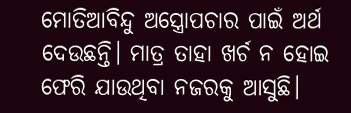ମୋତିଆବିନ୍ଦୁ ଅସ୍ତ୍ରୋପଚାର ପାଇଁ ଅର୍ଥ ଦେଉଛନ୍ତି। ମାତ୍ର ତାହା ଖର୍ଚ ନ ହୋଇ ଫେରି ଯାଉଥିବା ନଜରକୁ ଆସୁଛି।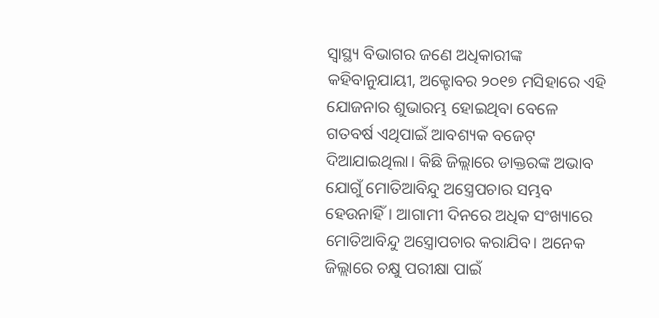ସ୍ବାସ୍ଥ୍ୟ ବିଭାଗର ଜଣେ ଅଧିକାରୀଙ୍କ କହିବାନୁଯାୟୀ, ଅକ୍ଟୋବର ୨୦୧୭ ମସିହାରେ ଏହି ଯୋଜନାର ଶୁଭାରମ୍ଭ ହୋଇଥିବା ବେଳେ ଗତବର୍ଷ ଏଥିପାଇଁ ଆବଶ୍ୟକ ବଜେଟ୍ ଦିଆଯାଇଥିଲା। କିଛି ଜିଲ୍ଲାରେ ଡାକ୍ତରଙ୍କ ଅଭାବ ଯୋଗୁଁ ମୋତିଆବିନ୍ଦୁ ଅସ୍ତ୍ରେପଚାର ସମ୍ଭବ ହେଉନାହିଁ। ଆଗାମୀ ଦିନରେ ଅଧିକ ସଂଖ୍ୟାରେ ମୋତିଆବିନ୍ଦୁ ଅସ୍ତ୍ରୋପଚାର କରାଯିବ। ଅନେକ ଜିଲ୍ଲାରେ ଚକ୍ଷୁ ପରୀକ୍ଷା ପାଇଁ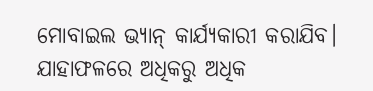ମୋବାଇଲ ଭ୍ୟାନ୍ କାର୍ଯ୍ୟକାରୀ କରାଯିବ। ଯାହାଫଳରେ ଅଧିକରୁ ଅଧିକ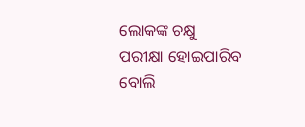ଲୋକଙ୍କ ଚକ୍ଷୁ ପରୀକ୍ଷା ହୋଇପାରିବ ବୋଲି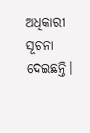ଅଧିକାରୀ ସୂଚନା ଦେଇଛନ୍ତି।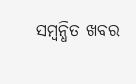ସମ୍ବନ୍ଧିତ ଖବର